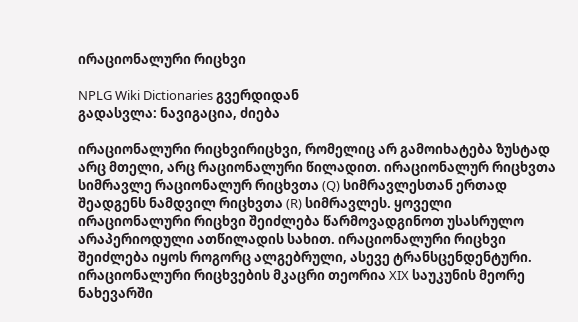ირაციონალური რიცხვი

NPLG Wiki Dictionaries გვერდიდან
გადასვლა: ნავიგაცია, ძიება

ირაციონალური რიცხვირიცხვი, რომელიც არ გამოიხატება ზუსტად არც მთელი, არც რაციონალური წილადით. ირაციონალურ რიცხვთა სიმრავლე რაციონალურ რიცხვთა (Q) სიმრავლესთან ერთად შეადგენს ნამდვილ რიცხვთა (R) სიმრავლეს. ყოველი ირაციონალური რიცხვი შეიძლება წარმოვადგინოთ უსასრულო არაპერიოდული ათწილადის სახით. ირაციონალური რიცხვი შეიძლება იყოს როგორც ალგებრული, ასევე ტრანსცენდენტური. ირაციონალური რიცხვების მკაცრი თეორია XIX საუკუნის მეორე ნახევარში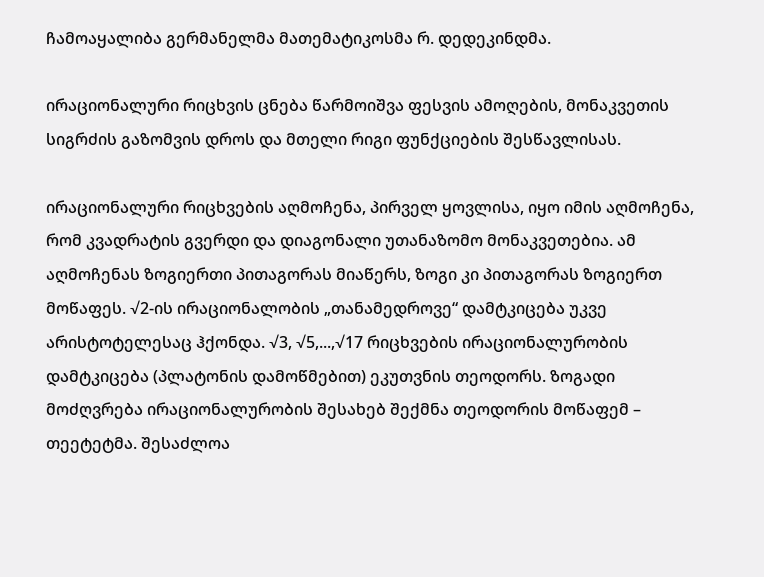ჩამოაყალიბა გერმანელმა მათემატიკოსმა რ. დედეკინდმა.

ირაციონალური რიცხვის ცნება წარმოიშვა ფესვის ამოღების, მონაკვეთის სიგრძის გაზომვის დროს და მთელი რიგი ფუნქციების შესწავლისას.

ირაციონალური რიცხვების აღმოჩენა, პირველ ყოვლისა, იყო იმის აღმოჩენა, რომ კვადრატის გვერდი და დიაგონალი უთანაზომო მონაკვეთებია. ამ აღმოჩენას ზოგიერთი პითაგორას მიაწერს, ზოგი კი პითაგორას ზოგიერთ მოწაფეს. √2-ის ირაციონალობის „თანამედროვე“ დამტკიცება უკვე არისტოტელესაც ჰქონდა. √3, √5,...,√17 რიცხვების ირაციონალურობის დამტკიცება (პლატონის დამოწმებით) ეკუთვნის თეოდორს. ზოგადი მოძღვრება ირაციონალურობის შესახებ შექმნა თეოდორის მოწაფემ – თეეტეტმა. შესაძლოა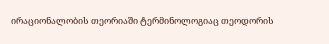ირაციონალობის თეორიაში ტერმინოლოგიაც თეოდორის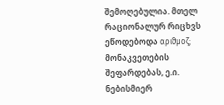შემოღებულია. მთელ რაციონალურ რიცხვს ეწოდებოდა αριϑμοζ; მონაკვეთების შეფარდებას, ე.ი. ნებისმიერ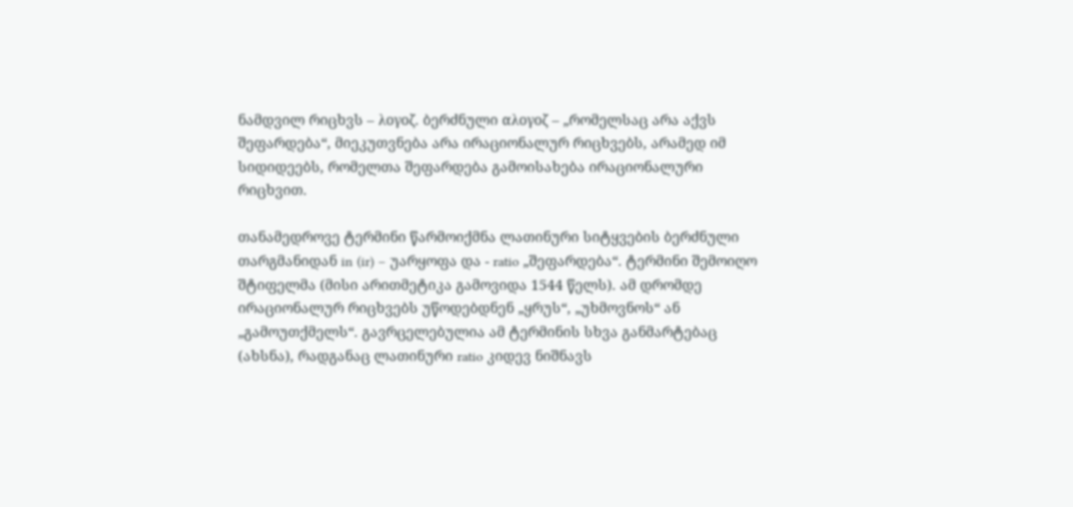ნამდვილ რიცხვს – λογοζ. ბერძნული αλογοζ – „რომელსაც არა აქვს შეფარდება“, მიეკუთვნება არა ირაციონალურ რიცხვებს, არამედ იმ სიდიდეებს, რომელთა შეფარდება გამოისახება ირაციონალური რიცხვით.

თანამედროვე ტერმინი წარმოიქმნა ლათინური სიტყვების ბერძნული თარგმანიდან in (ir) – უარყოფა და - ratio „შეფარდება“. ტერმინი შემოიღო შტიფელმა (მისი არითმეტიკა გამოვიდა 1544 წელს). ამ დრომდე ირაციონალურ რიცხვებს უწოდებდნენ „ყრუს“, „უხმოვნოს“ ან „გამოუთქმელს“. გავრცელებულია ამ ტერმინის სხვა განმარტებაც (ახსნა), რადგანაც ლათინური ratio კიდევ ნიშნავს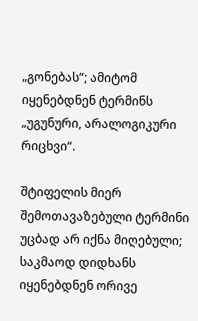„გონებას“; ამიტომ იყენებდნენ ტერმინს „უგუნური, არალოგიკური რიცხვი“.

შტიფელის მიერ შემოთავაზებული ტერმინი უცბად არ იქნა მიღებული; საკმაოდ დიდხანს იყენებდნენ ორივე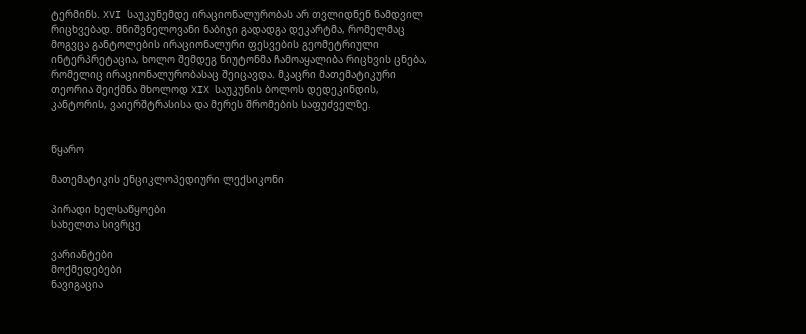ტერმინს. XVI საუკუნემდე ირაციონალურობას არ თვლიდნენ ნამდვილ რიცხვებად. მნიშვნელოვანი ნაბიჯი გადადგა დეკარტმა, რომელმაც მოგვცა განტოლების ირაციონალური ფესვების გეომეტრიული ინტერპრეტაცია, ხოლო შემდეგ ნიუტონმა ჩამოაყალიბა რიცხვის ცნება, რომელიც ირაციონალურობასაც შეიცავდა. მკაცრი მათემატიკური თეორია შეიქმნა მხოლოდ XIX საუკუნის ბოლოს დედეკინდის, კანტორის, ვაიერშტრასისა და მერეს შრომების საფუძველზე.


წყარო

მათემატიკის ენციკლოპედიური ლექსიკონი

პირადი ხელსაწყოები
სახელთა სივრცე

ვარიანტები
მოქმედებები
ნავიგაცია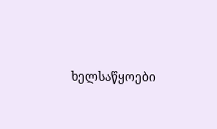ხელსაწყოები